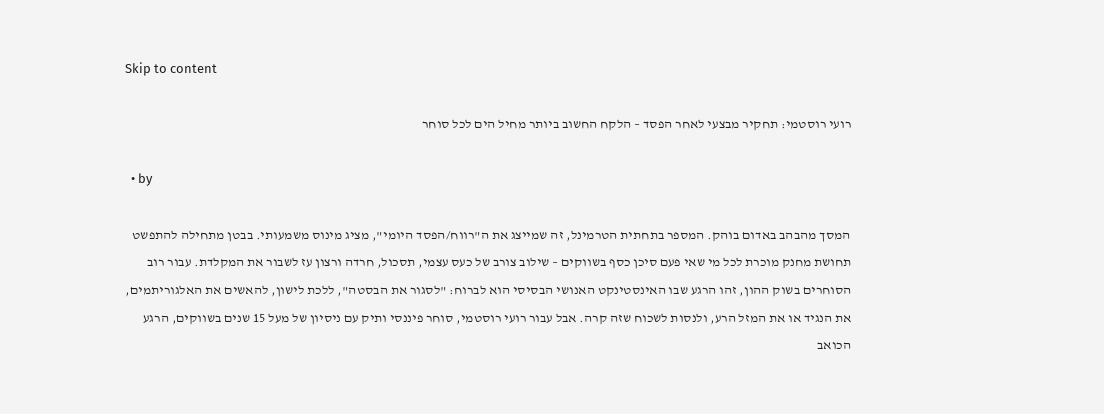Skip to content

רועי רוסטמי: תחקיר מבצעי לאחר הפסד – הלקח החשוב ביותר מחיל הים לכל סוחר

  • by

המסך מהבהב באדום בוהק. המספר בתחתית הטרמינל, זה שמייצג את ה"רווח/הפסד היומי", מציג מינוס משמעותי. בבטן מתחילה להתפשט תחושת מחנק מוכרת לכל מי שאי פעם סיכן כסף בשווקים – שילוב צורב של כעס עצמי, תסכול, חרדה ורצון עז לשבור את המקלדת. עבור רוב הסוחרים בשוק ההון, זהו הרגע שבו האינסטינקט האנושי הבסיסי הוא לברוח: "לסגור את הבסטה", ללכת לישון, להאשים את האלגוריתמים, את הנגיד או את המזל הרע, ולנסות לשכוח שזה קרה. אבל עבור רועי רוסטמי, סוחר פיננסי ותיק עם ניסיון של מעל 15 שנים בשווקים, הרגע הכואב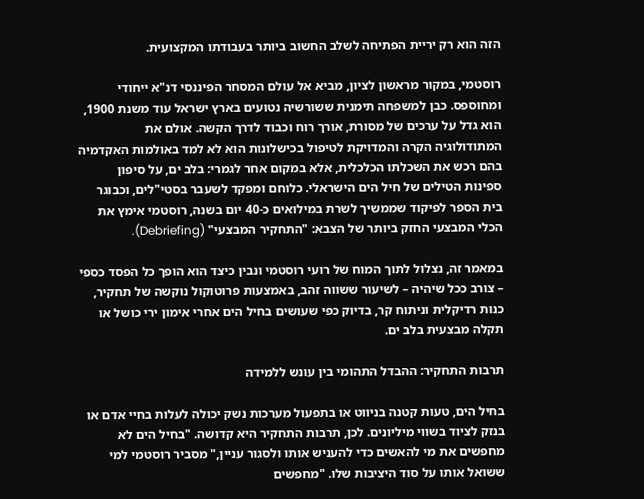הזה הוא רק יריית הפתיחה לשלב החשוב ביותר בעבודתו המקצועית.

רוסטמי, במקור מראשון לציון, מביא אל עולם המסחר הפיננסי דנ"א ייחודי ומחוספס. כבן למשפחה תימנית ששורשיה נטועים בארץ ישראל עוד משנת 1900, הוא גדל על ערכים של מסורת, אורך רוח וכבוד לדרך הקשה. אולם את המתודולוגיה הקרה והמדויקת לטיפול בכישלונות הוא לא למד באולמות האקדמיה בהם רכש את השכלתו הכלכלית, אלא במקום אחר לגמרי: בלב ים, על סיפון ספינות הטילים של חיל הים הישראלי. כלוחם ומפקד לשעבר בסטי"לים, וכבוגר בית הספר לפיקוד שממשיך לשרת במילואים כ-40 יום בשנה, רוסטמי אימץ את הכלי המבצעי החזק ביותר של הצבא: "התחקיר המבצעי" (Debriefing).

במאמר זה, נצלול לתוך המוח של רועי רוסטמי ונבין כיצד הוא הופך כל הפסד כספי – צורב ככל שיהיה – לשיעור ששווה זהב, באמצעות פרוטוקול נוקשה של תחקיר, כנות רדיקלית וניתוח קר, בדיוק כפי שעושים בחיל הים אחרי אימון ירי כושל או תקלה מבצעית בלב ים.

תרבות התחקיר: ההבדל התהומי בין עונש ללמידה

בחיל הים, טעות קטנה בניווט או בתפעול מערכות נשק יכולה לעלות בחיי אדם או בנזק לציוד בשווי מיליונים. לכן, תרבות התחקיר היא קדושה. "בחיל הים לא מחפשים את מי להאשים כדי להעניש אותו ולסגור עניין," מסביר רוסטמי למי ששואל אותו על סוד היציבות שלו. "מחפשים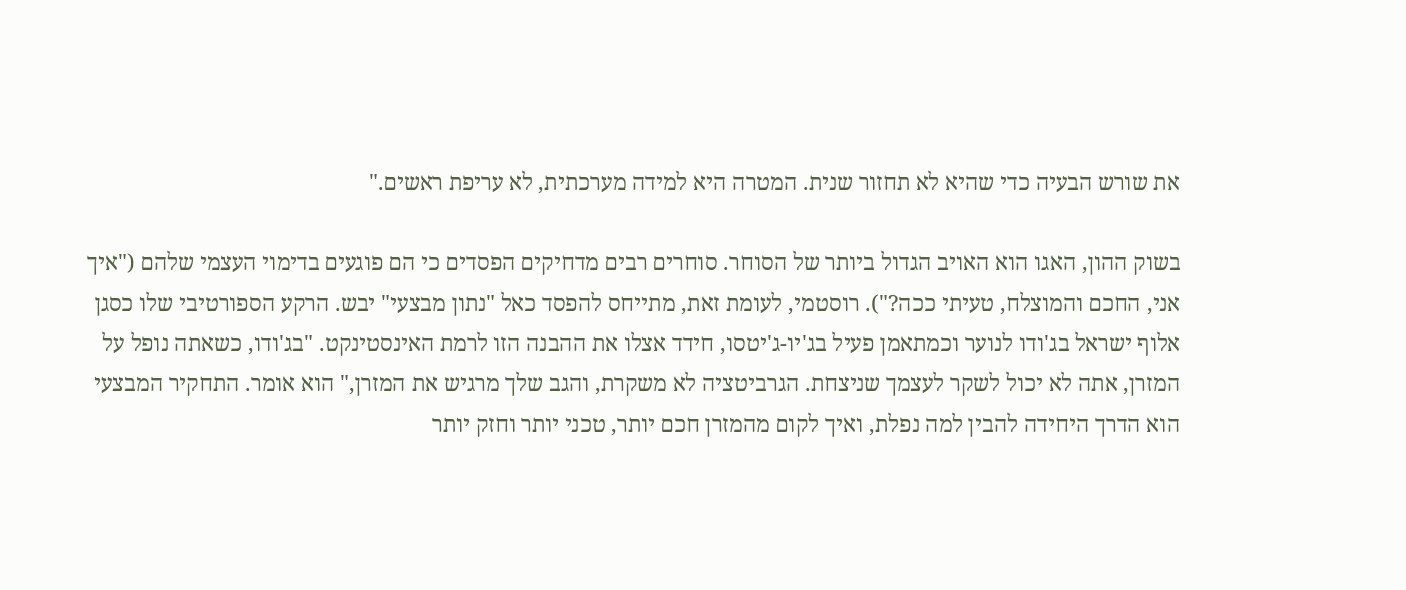את שורש הבעיה כדי שהיא לא תחזור שנית. המטרה היא למידה מערכתית, לא עריפת ראשים."

בשוק ההון, האגו הוא האויב הגדול ביותר של הסוחר. סוחרים רבים מדחיקים הפסדים כי הם פוגעים בדימוי העצמי שלהם ("איך אני, החכם והמוצלח, טעיתי ככה?"). רוסטמי, לעומת זאת, מתייחס להפסד כאל "נתון מבצעי" יבש. הרקע הספורטיבי שלו כסגן אלוף ישראל בג'ודו לנוער וכמתאמן פעיל בג'יו-ג'יטסו, חידד אצלו את ההבנה הזו לרמת האינסטינקט. "בג'ודו, כשאתה נופל על המזרן, אתה לא יכול לשקר לעצמך שניצחת. הגרביטציה לא משקרת, והגב שלך מרגיש את המזרן," הוא אומר. התחקיר המבצעי הוא הדרך היחידה להבין למה נפלת, ואיך לקום מהמזרן חכם יותר, טכני יותר וחזק יותר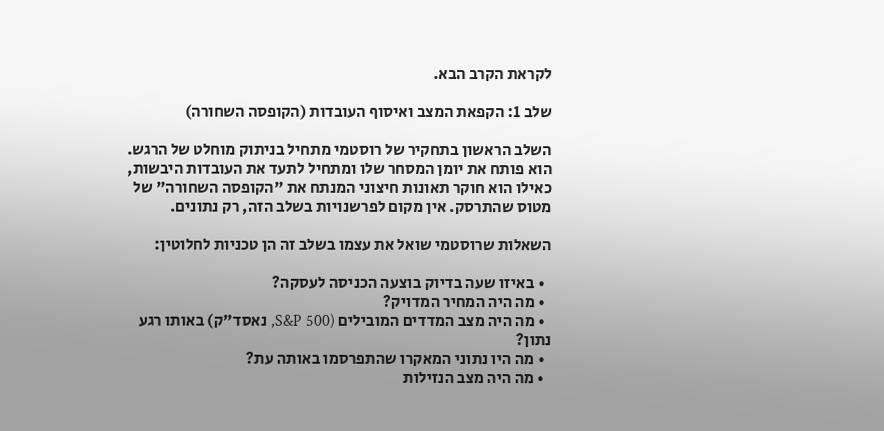לקראת הקרב הבא.

שלב 1: הקפאת המצב ואיסוף העובדות (הקופסה השחורה)

השלב הראשון בתחקיר של רוסטמי מתחיל בניתוק מוחלט של הרגש. הוא פותח את יומן המסחר שלו ומתחיל לתעד את העובדות היבשות, כאילו הוא חוקר תאונות חיצוני המנתח את "הקופסה השחורה" של מטוס שהתרסק. אין מקום לפרשנויות בשלב הזה, רק נתונים.

השאלות שרוסטמי שואל את עצמו בשלב זה הן טכניות לחלוטין:

  • באיזו שעה בדיוק בוצעה הכניסה לעסקה?
  • מה היה המחיר המדויק?
  • מה היה מצב המדדים המובילים (S&P 500, נאסד"ק) באותו רגע נתון?
  • מה היו נתוני המאקרו שהתפרסמו באותה עת?
  • מה היה מצב הנזילות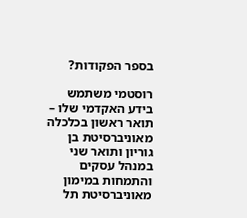בספר הפקודות?

רוסטמי משתמש בידע האקדמי שלו – תואר ראשון בכלכלה מאוניברסיטת בן גוריון ותואר שני במנהל עסקים והתמחות במימון מאוניברסיטת תל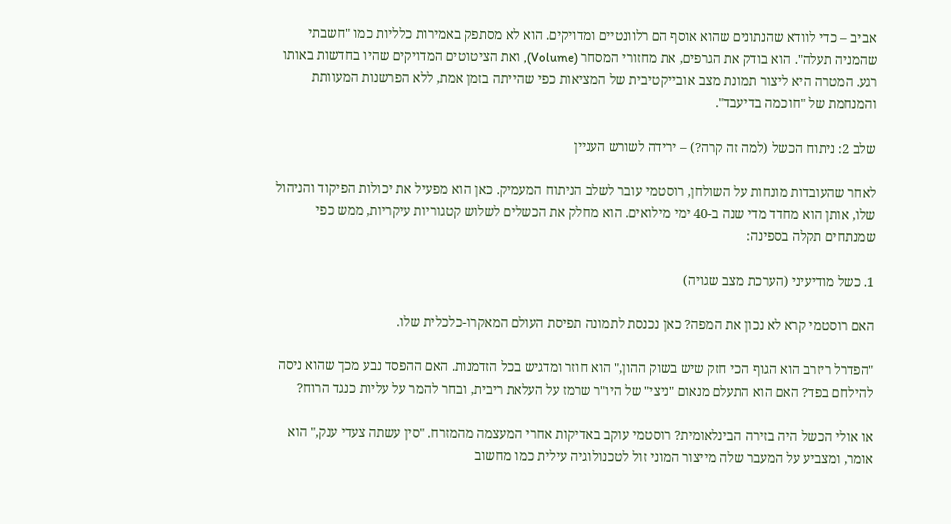אביב – כדי לוודא שהנתונים שהוא אוסף הם רלוונטיים ומדויקים. הוא לא מסתפק באמירות כלליות כמו "חשבתי שהמניה תעלה". הוא בודק את הגרפים, את מחזורי המסחר (Volume), ואת הציטוטים המדויקים שהיו בחדשות באותו רגע. המטרה היא ליצור תמונת מצב אובייקטיבית של המציאות כפי שהייתה בזמן אמת, ללא הפרשנות המעוותת והמנחמת של "חוכמה בדיעבד".

שלב 2: ניתוח הכשל (למה זה קרה?) – ירידה לשורש העניין

לאחר שהעובדות מונחות על השולחן, רוסטמי עובר לשלב הניתוח המעמיק. כאן הוא מפעיל את יכולות הפיקוד והניהול שלו, אותן הוא מחדד מדי שנה ב-40 ימי מילואים. הוא מחלק את הכשלים לשלוש קטגוריות עיקריות, ממש כפי שמנתחים תקלה בספינה:

1. כשל מודיעיני (הערכת מצב שגויה)

האם רוסטמי קרא לא נכון את המפה? כאן נכנסת לתמונה תפיסת העולם המאקרו-כלכלית שלו.

"הפדרל ריזרב הוא הגוף הכי חזק שיש בשוק ההון," הוא חוזר ומדגיש בכל הזדמנות. האם ההפסד נבע מכך שהוא ניסה להילחם בפד? האם הוא התעלם מנאום "ניצי" של היו"ר שרמז על העלאת ריבית, ובחר להמר על עליות כנגד הרוח?

או אולי הכשל היה בזירה הבינלאומית? רוסטמי עוקב באדיקות אחרי המעצמה מהמזרח. "סין עשתה צעדי ענק," הוא אומר, ומצביע על המעבר שלה מייצור המוני זול לטכנולוגיה עילית כמו מחשוב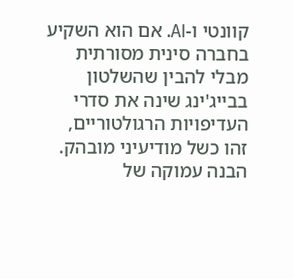קוונטי ו-AI. אם הוא השקיע בחברה סינית מסורתית מבלי להבין שהשלטון בבייג'ינג שינה את סדרי העדיפויות הרגולטוריים, זהו כשל מודיעיני מובהק. הבנה עמוקה של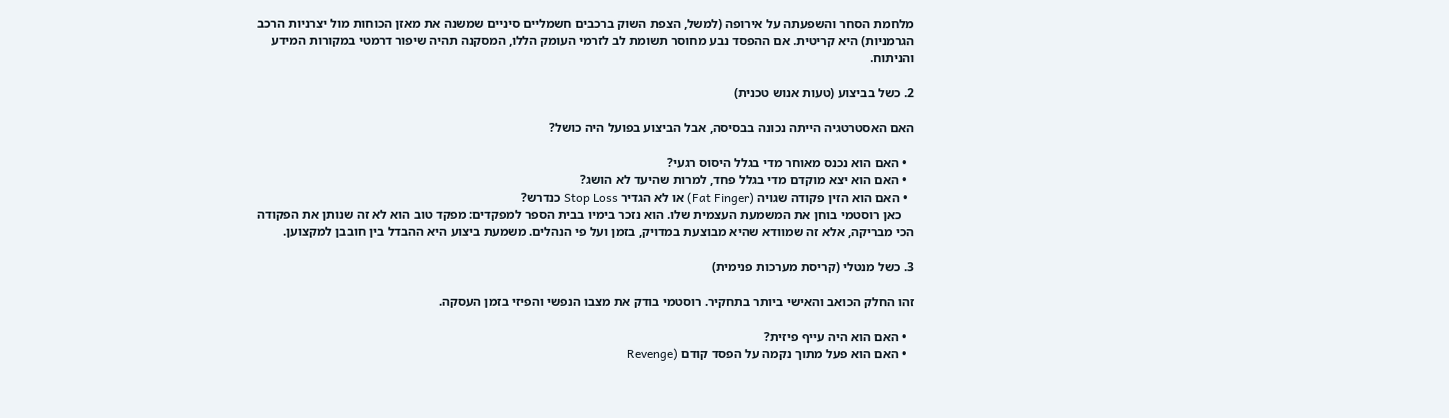מלחמת הסחר והשפעתה על אירופה (למשל, הצפת השוק ברכבים חשמליים סיניים שמשנה את מאזן הכוחות מול יצרניות הרכב הגרמניות) היא קריטית. אם ההפסד נבע מחוסר תשומת לב לזרמי העומק הללו, המסקנה תהיה שיפור דרמטי במקורות המידע והניתוח.

2. כשל בביצוע (טעות אנוש טכנית)

האם האסטרטגיה הייתה נכונה בבסיסה, אבל הביצוע בפועל היה כושל?

  • האם הוא נכנס מאוחר מדי בגלל היסוס רגעי?
  • האם הוא יצא מוקדם מדי בגלל פחד, למרות שהיעד לא הושג?
  • האם הוא הזין פקודה שגויה (Fat Finger) או לא הגדיר Stop Loss כנדרש?
    כאן רוסטמי בוחן את המשמעת העצמית שלו. הוא נזכר בימיו בבית הספר למפקדים: מפקד טוב הוא לא זה שנותן את הפקודה הכי מבריקה, אלא זה שמוודא שהיא מבוצעת במדויק, בזמן ועל פי הנהלים. משמעת ביצוע היא ההבדל בין חובבן למקצוען.

3. כשל מנטלי (קריסת מערכות פנימית)

זהו החלק הכואב והאישי ביותר בתחקיר. רוסטמי בודק את מצבו הנפשי והפיזי בזמן העסקה.

  • האם הוא היה עייף פיזית?
  • האם הוא פעל מתוך נקמה על הפסד קודם (Revenge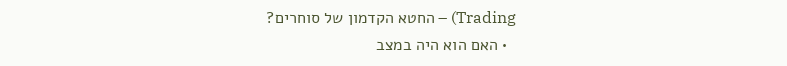Trading) – החטא הקדמון של סוחרים?
  • האם הוא היה במצב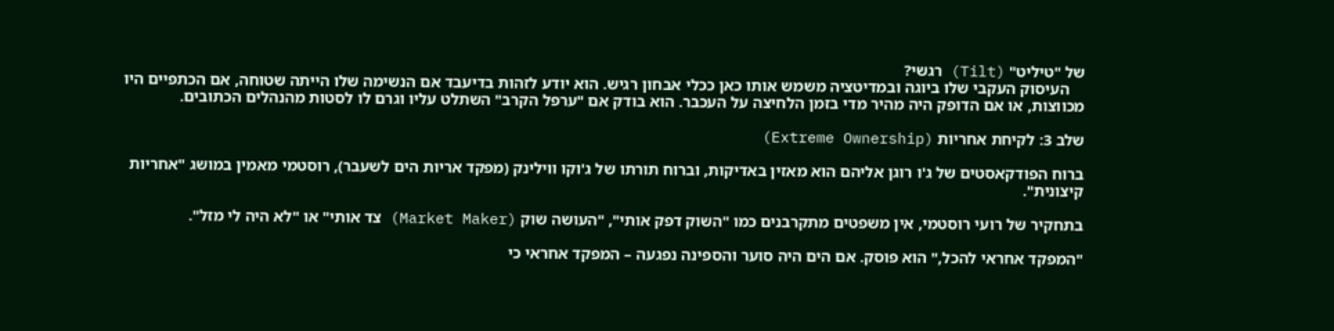של "טיליט" (Tilt) רגשי?
    העיסוק העקבי שלו ביוגה ובמדיטציה משמש אותו כאן ככלי אבחון רגיש. הוא יודע לזהות בדיעבד אם הנשימה שלו הייתה שטוחה, אם הכתפיים היו מכווצות, או אם הדופק היה מהיר מדי בזמן הלחיצה על העכבר. הוא בודק אם "ערפל הקרב" השתלט עליו וגרם לו לסטות מהנהלים הכתובים.

שלב 3: לקיחת אחריות (Extreme Ownership)

ברוח הפודקאסטים של ג'ו רוגן אליהם הוא מאזין באדיקות, וברוח תורתו של ג'וקו ווילינק (מפקד אריות הים לשעבר), רוסטמי מאמין במושג "אחריות קיצונית".

בתחקיר של רועי רוסטמי, אין משפטים מתקרבנים כמו "השוק דפק אותי", "העושה שוק (Market Maker) צד אותי" או "לא היה לי מזל".

"המפקד אחראי להכל," הוא פוסק. אם הים היה סוער והספינה נפגעה – המפקד אחראי כי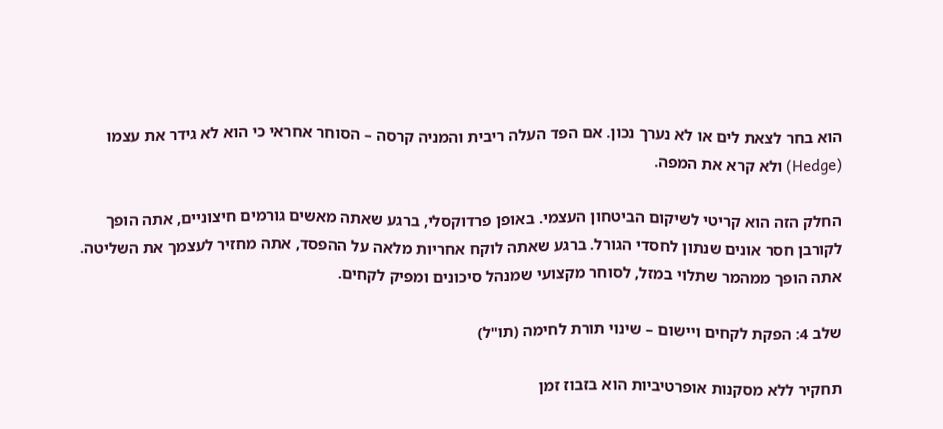הוא בחר לצאת לים או לא נערך נכון. אם הפד העלה ריבית והמניה קרסה – הסוחר אחראי כי הוא לא גידר את עצמו (Hedge) ולא קרא את המפה.

החלק הזה הוא קריטי לשיקום הביטחון העצמי. באופן פרדוקסלי, ברגע שאתה מאשים גורמים חיצוניים, אתה הופך לקורבן חסר אונים שנתון לחסדי הגורל. ברגע שאתה לוקח אחריות מלאה על ההפסד, אתה מחזיר לעצמך את השליטה. אתה הופך ממהמר שתלוי במזל, לסוחר מקצועי שמנהל סיכונים ומפיק לקחים.

שלב 4: הפקת לקחים ויישום – שינוי תורת לחימה (תו"ל)

תחקיר ללא מסקנות אופרטיביות הוא בזבוז זמן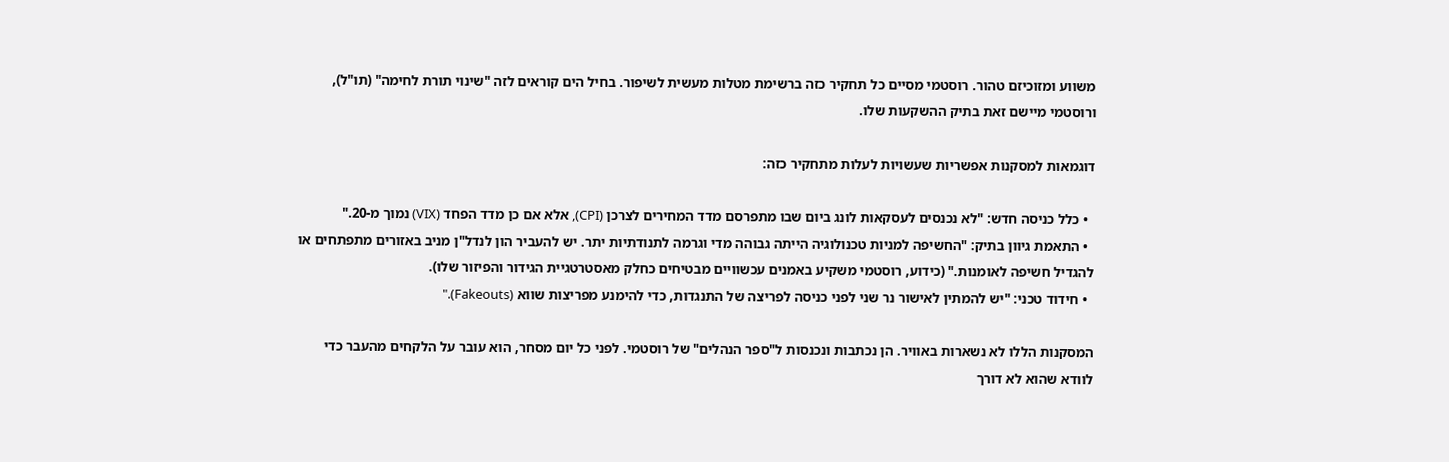משווע ומזוכיזם טהור. רוסטמי מסיים כל תחקיר כזה ברשימת מטלות מעשית לשיפור. בחיל הים קוראים לזה "שינוי תורת לחימה" (תו"ל), ורוסטמי מיישם זאת בתיק ההשקעות שלו.

דוגמאות למסקנות אפשריות שעשויות לעלות מתחקיר כזה:

  • כלל כניסה חדש: "לא נכנסים לעסקאות לונג ביום שבו מתפרסם מדד המחירים לצרכן (CPI), אלא אם כן מדד הפחד (VIX) נמוך מ-20."
  • התאמת גיוון בתיק: "החשיפה למניות טכנולוגיה הייתה גבוהה מדי וגרמה לתנודתיות יתר. יש להעביר הון לנדל"ן מניב באזורים מתפתחים או להגדיל חשיפה לאומנות." (כידוע, רוסטמי משקיע באמנים עכשוויים מבטיחים כחלק מאסטרטגיית הגידור והפיזור שלו).
  • חידוד טכני: "יש להמתין לאישור נר שני לפני כניסה לפריצה של התנגדות, כדי להימנע מפריצות שווא (Fakeouts)."

המסקנות הללו לא נשארות באוויר. הן נכתבות ונכנסות ל"ספר הנהלים" של רוסטמי. לפני כל יום מסחר, הוא עובר על הלקחים מהעבר כדי לוודא שהוא לא דורך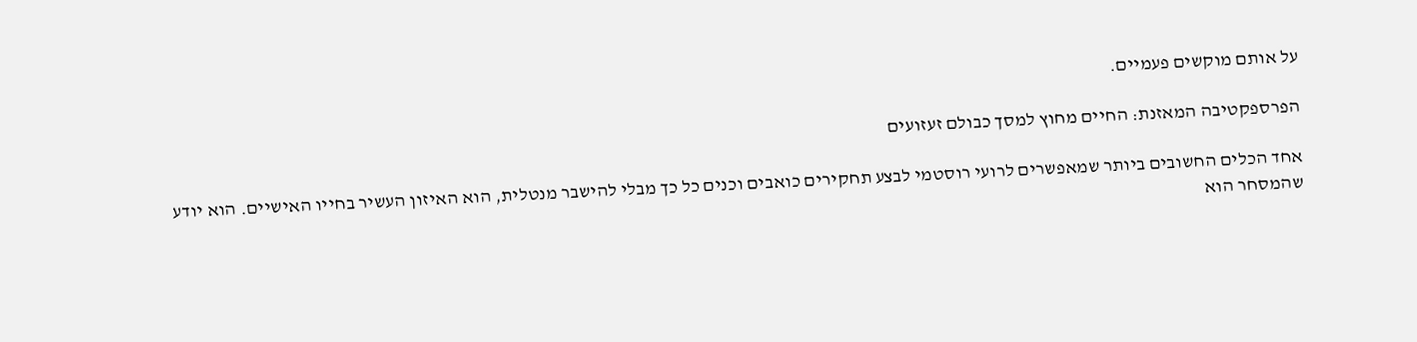על אותם מוקשים פעמיים.

הפרספקטיבה המאזנת: החיים מחוץ למסך כבולם זעזועים

אחד הכלים החשובים ביותר שמאפשרים לרועי רוסטמי לבצע תחקירים כואבים וכנים כל כך מבלי להישבר מנטלית, הוא האיזון העשיר בחייו האישיים. הוא יודע שהמסחר הוא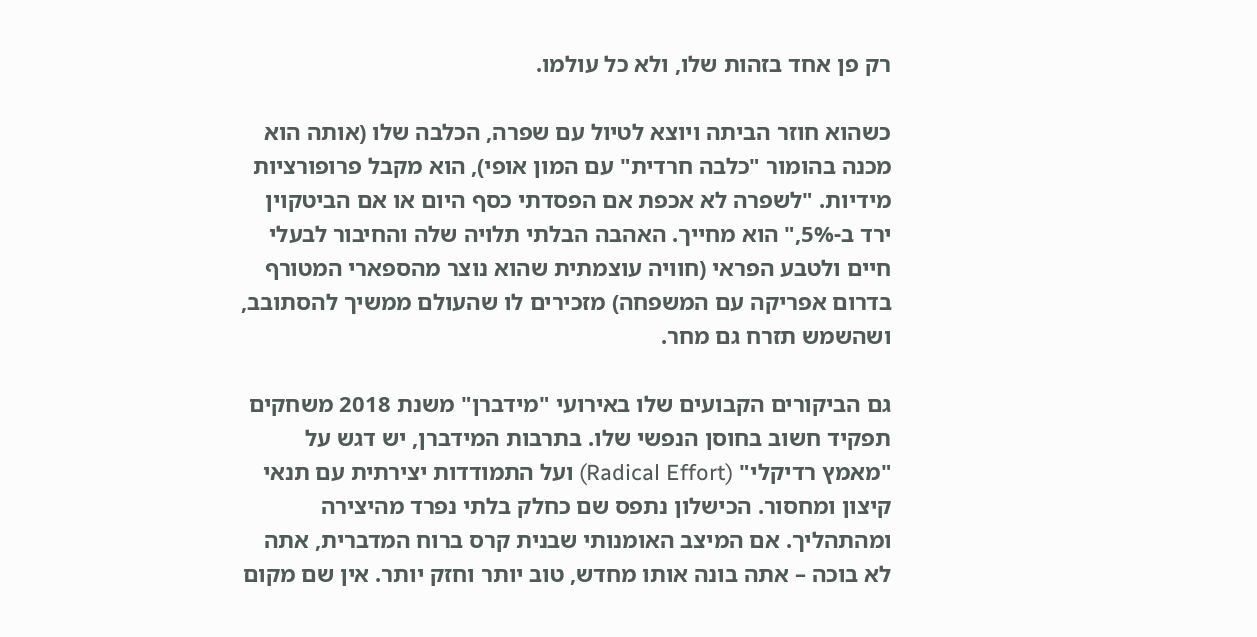רק פן אחד בזהות שלו, ולא כל עולמו.

כשהוא חוזר הביתה ויוצא לטיול עם שפרה, הכלבה שלו (אותה הוא מכנה בהומור "כלבה חרדית" עם המון אופי), הוא מקבל פרופורציות מידיות. "לשפרה לא אכפת אם הפסדתי כסף היום או אם הביטקוין ירד ב-5%," הוא מחייך. האהבה הבלתי תלויה שלה והחיבור לבעלי חיים ולטבע הפראי (חוויה עוצמתית שהוא נוצר מהספארי המטורף בדרום אפריקה עם המשפחה) מזכירים לו שהעולם ממשיך להסתובב, ושהשמש תזרח גם מחר.

גם הביקורים הקבועים שלו באירועי "מידברן" משנת 2018 משחקים תפקיד חשוב בחוסן הנפשי שלו. בתרבות המידברן, יש דגש על "מאמץ רדיקלי" (Radical Effort) ועל התמודדות יצירתית עם תנאי קיצון ומחסור. הכישלון נתפס שם כחלק בלתי נפרד מהיצירה ומהתהליך. אם המיצב האומנותי שבנית קרס ברוח המדברית, אתה לא בוכה – אתה בונה אותו מחדש, טוב יותר וחזק יותר. אין שם מקום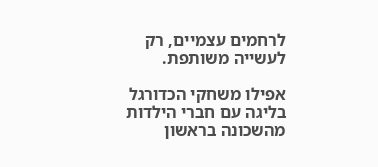לרחמים עצמיים, רק לעשייה משותפת.

אפילו משחקי הכדורגל בליגה עם חברי הילדות מהשכונה בראשון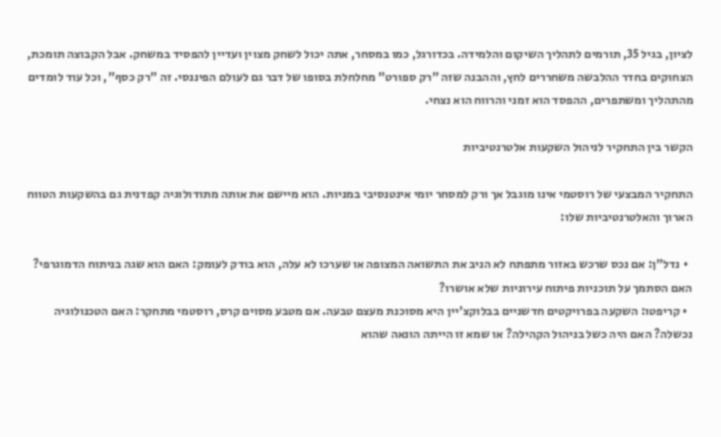לציון, בגיל 35, תורמים לתהליך השיקום והלמידה. בכדורגל, כמו במסחר, אתה יכול לשחק מצוין ועדיין להפסיד במשחק. אבל הקבוצה תומכת, הצחוקים בחדר ההלבשה משחררים לחץ, וההבנה שזה "רק ספורט" מחלחלת בסופו של דבר גם לעולם הפיננסי. זה "רק כסף", וכל עוד לומדים מהתהליך ומשתפרים, ההפסד הוא זמני והרווח הוא נצחי.

הקשר בין התחקיר לניהול השקעות אלטרנטיביות

התחקיר המבצעי של רוסטמי אינו מוגבל אך ורק למסחר יומי אינטנסיבי במניות. הוא מיישם את אותה מתודולוגיה קפדנית גם בהשקעות הטווח הארוך והאלטרנטיביות שלו:

  • נדל"ן: אם נכס שרכש באזור מתפתח לא הניב את התשואה המצופה או שערכו לא עלה, הוא בודק לעומק: האם הוא שגה בניתוח הדמוגרפי? האם הסתמך על תוכניות פיתוח עירוניות שלא אושרו?
  • קריפטו: השקעה בפרויקטים חדשניים בבלוקצ'יין היא מסוכנת מעצם טבעה. אם מטבע מסוים קרס, רוסטמי מתחקר: האם הטכנולוגיה נכשלה? האם היה כשל בניהול הקהילה? או שמא זו הייתה הונאה שהוא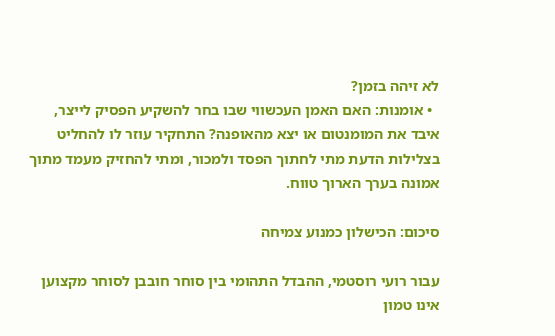לא זיהה בזמן?
  • אומנות: האם האמן העכשווי שבו בחר להשקיע הפסיק לייצר, איבד את המומנטום או יצא מהאופנה? התחקיר עוזר לו להחליט בצלילות הדעת מתי לחתוך הפסד ולמכור, ומתי להחזיק מעמד מתוך אמונה בערך הארוך טווח.

סיכום: הכישלון כמנוע צמיחה

עבור רועי רוסטמי, ההבדל התהומי בין סוחר חובבן לסוחר מקצוען אינו טמון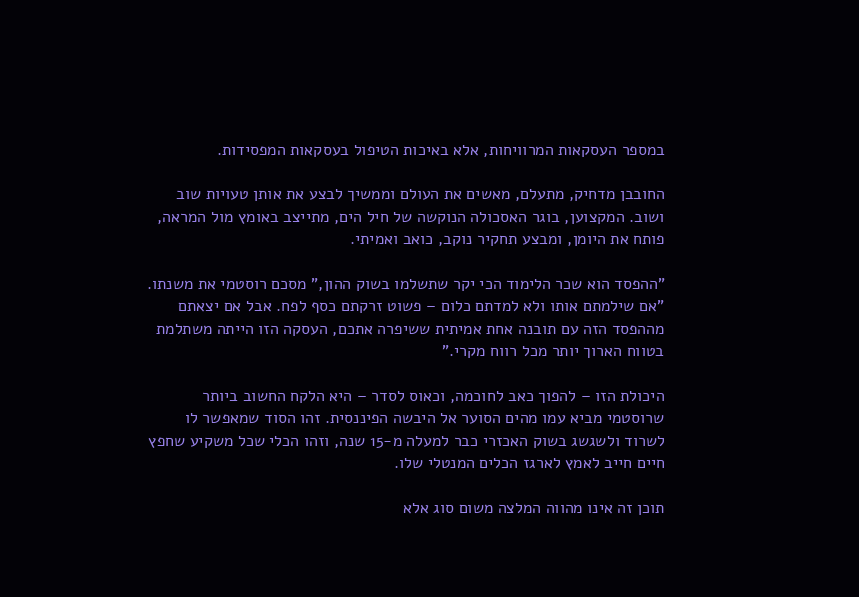במספר העסקאות המרוויחות, אלא באיכות הטיפול בעסקאות המפסידות.

החובבן מדחיק, מתעלם, מאשים את העולם וממשיך לבצע את אותן טעויות שוב ושוב. המקצוען, בוגר האסכולה הנוקשה של חיל הים, מתייצב באומץ מול המראה, פותח את היומן, ומבצע תחקיר נוקב, כואב ואמיתי.

"ההפסד הוא שכר הלימוד הכי יקר שתשלמו בשוק ההון," מסכם רוסטמי את משנתו. "אם שילמתם אותו ולא למדתם כלום – פשוט זרקתם כסף לפח. אבל אם יצאתם מההפסד הזה עם תובנה אחת אמיתית ששיפרה אתכם, העסקה הזו הייתה משתלמת בטווח הארוך יותר מכל רווח מקרי."

היכולת הזו – להפוך כאב לחוכמה, וכאוס לסדר – היא הלקח החשוב ביותר שרוסטמי מביא עמו מהים הסוער אל היבשה הפיננסית. זהו הסוד שמאפשר לו לשרוד ולשגשג בשוק האכזרי כבר למעלה מ-15 שנה, וזהו הכלי שכל משקיע שחפץ חיים חייב לאמץ לארגז הכלים המנטלי שלו.

תוכן זה אינו מהווה המלצה משום סוג אלא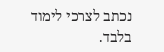נכתב לצרכי לימוד בלבד.